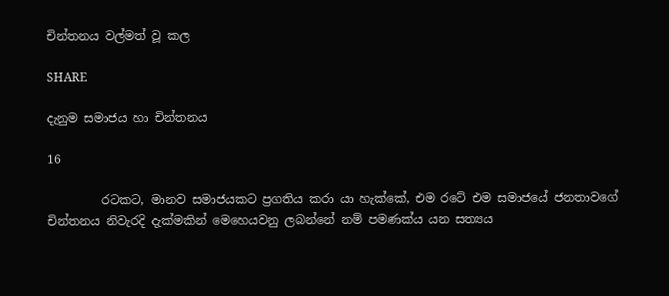චින්තනය වල්මත් වූ කල

SHARE

දැනුම සමාජය හා චින්තනය

16

         රටකට, මානව සමාජයකට ප්‍රගතිය කරා යා හැක්කේ, එම රටේ එම සමාජයේ ජනතාවගේ චින්තනය නිවැරදි දැක්මකින් මෙහෙයවනු ලබන්නේ නම් පමණක්ය යන සත්‍යය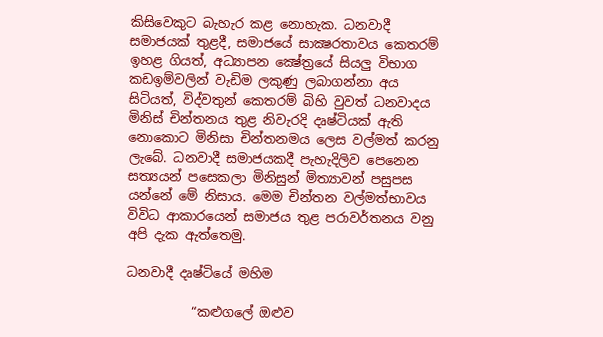කිසිවෙකුට බැහැර කළ නොහැක. ධනවාදී සමාජයක් තුළදී, සමාජයේ සාක්‍ෂරතාවය කෙතරම් ඉහළ ගියත්, අධ්‍යාපන ක්‍ෂේත්‍රයේ සියලු විභාග කඩඉම්වලින් වැඩිම ලකුණු ලබාගන්නා අය සිටියත්, විද්වතුන් කෙතරම් බිහි වුවත් ධනවාදය මිනිස් චින්තනය තුළ නිවැරදි දෘෂ්ටියක් ඇති නොකොට මිනිසා චින්තනමය ලෙස වල්මත් කරනු ලැබේ. ධනවාදී සමාජයකදී පැහැදිලිව පෙනෙන සත්‍යයන් පසෙකලා මිනිසුන් මිත්‍යාවන් පසුපස යන්නේ මේ නිසාය. මෙම චින්තන වල්මත්භාවය විවිධ ආකාරයෙන් සමාජය තුළ පරාවර්තනය වනු අපි දැක ඇත්තෙමු.

ධනවාදී දෘෂ්ටියේ මහිම

          “කළුගලේ ඔළුව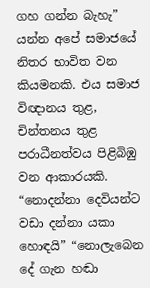ගහ ගන්න බැහැ” යන්න අපේ සමාජයේ නිතර භාවිත වන කියමනකි. එය සමාජ විඥානය තුළ, චින්තනය තුළ පරාධීනත්වය පිළිබිඹු වන ආකාරයකි. “නොදන්නා දෙවියන්ට වඩා දන්නා යකා හොඳයි” “නොලැබෙන දේ ගැන හඬා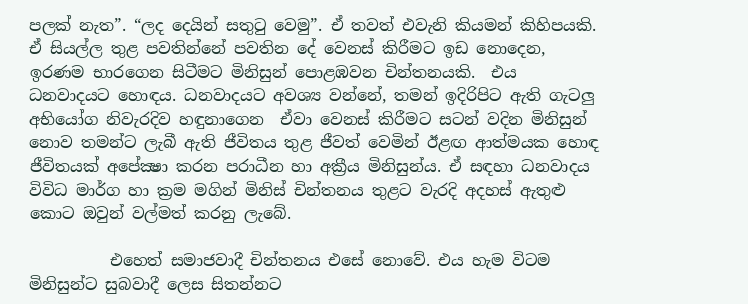පලක් නැත”. “ලද දෙයින් සතුටු වෙමු”. ඒ තවත් එවැනි කියමන් කිහිපයකි. ඒ සියල්ල තුළ පවතින්නේ පවතින දේ වෙනස් කිරීමට ඉඩ නොදෙන, ඉරණම භාරගෙන සිටීමට මිනිසුන් පොළඹවන චින්තනයකි.  එය ධනවාදයට හොඳය. ධනවාදයට අවශ්‍ය වන්නේ, තමන් ඉදිරිපිට ඇති ගැටලු අභියෝග නිවැරදිව හඳුනාගෙන  ඒවා වෙනස් කිරීමට සටන් වදින මිනිසුන් නොව තමන්ට ලැබී ඇති ජීවිතය තුළ ජීවත් වෙමින් ඊළඟ ආත්මයක හොඳ ජීවිතයක් අපේක්‍ෂා කරන පරාධීන හා අක්‍රීය මිනිසුන්ය. ඒ සඳහා ධනවාදය විවිධ මාර්ග හා ක්‍රම මගින් මිනිස් චින්තනය තුළට වැරදි අදහස් ඇතුළු කොට ඔවුන් වල්මත් කරනු ලැබේ.

          එහෙත් සමාජවාදී චින්තනය එසේ නොවේ. එය හැම විටම මිනිසුන්ට සුබවාදී ලෙස සිතන්නට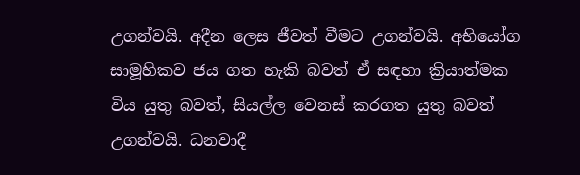උගන්වයි. අදීන ලෙස ජීවත් වීමට උගන්වයි. අභියෝග සාමූහිකව ජය ගත හැකි බවත් ඒ සඳහා ක්‍රියාත්මක විය යුතු බවත්, සියල්ල වෙනස් කරගත යුතු බවත් උගන්වයි. ධනවාදී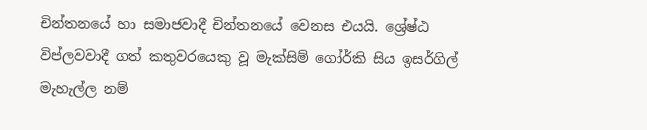චින්තනයේ හා සමාජවාදී චින්තනයේ වෙනස එයයි. ශ්‍රේෂ්ඨ විප්ලවවාදී ගත් කතුවරයෙකු වූ මැක්සිම් ගෝර්කි සිය ඉසර්ගිල් මැහැල්ල නම්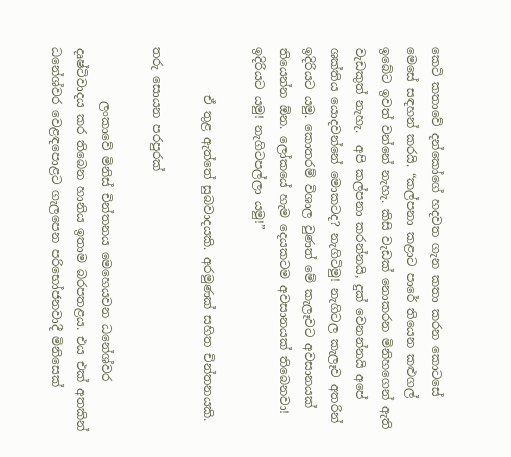කෙටි කතාවේ දන්කෝගේ හදවත ගැන කතා කරන කොටසේ මෙසේ සඳහන් කරයි. “කල්පනා කළාට පාරේ තියෙන කළුගල් ඉබේට ඉවත් වන්නේ නැහැ. කිසි වැඩක් නොකරන මිනිහගෙන් ඇති වැඩකුත් නැහැ.  අපි කල්පනා කරන්නයි, දුක් වෙනන්නයි අපේ ශක්තිය යොදවන්නේ මොකටද? නැගිටිමු! නැගිටල කැලෑව අතරින් ඉදිරියට යමු. කොතරම් විශාල වුණත් මේ කැලෑවට අවසානයක් තියෙන්න ඕන. ලෝකයේ හැම දෙයකටම අවසානයක් තිබෙනවා! ඉදිරියට යමු! නැගිටපල්ලා යමු!”

        ඒ තුළ ඇත්තේ සුබවාදයකි. අරමුණක් සහිත චින්තනයකි.

තරු සොයන පරපුරක්

         ලංකාවේ මිනිස් චින්තනය මෙහෙයවන ධනේශ්වර දෘෂ්ටිවාදය කර තිබෙන හානිය ඉතාම බරපතළය. එය එක් අතකින් ධනේශ්වර වෙළඳපොළට ගැලපෙන පරිභෝජනවාදී මිනිසෙක්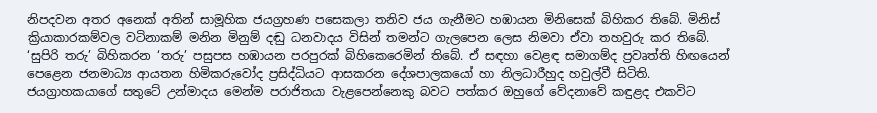නිපදවන අතර අනෙක් අතින් සාමූහික ජයග්‍රහණ පසෙකලා තනිව ජය ගැනීමට හඹායන මිනිසෙක් බිහිකර තිබේ. මිනිස් ක්‍රියාකාරකම්වල වටිනාකම් මනින මිනුම් දඬු ධනවාදය විසින් තමන්ට ගැලපෙන ලෙස නිමවා ඒවා තහවුරු කර තිබේ. ‘සුපිරි තරු’ බිහිකරන ‘තරු’ පසුපස හඹායන පරපුරක් බිහිකෙරෙමින් තිබේ. ඒ සඳහා වෙළඳ සමාගම්ද ප්‍රවෘත්ති හිඟයෙන් පෙළෙන ජනමාධ්‍ය ආයතන හිමිකරුවෝද ප්‍රසිද්ධියට ආසකරන දේශපාලකයෝ හා නිලධාරීහුද හවුල්වී සිටිති. ජයග්‍රාහකයාගේ සතුටේ උන්මාදය මෙන්ම පරාජිතයා වැළපෙන්නෙකු බවට පත්කර ඔහුගේ වේදනාවේ කඳුළද එකවිට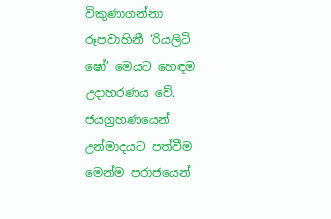විකුණාගන්නා රූපවාහිනී ‘රියලිටි ෂෝ’ මෙයට හෙඳම උදාහරණය වේ. ජයග්‍රහණයෙන් උන්මාදයට පත්වීම මෙන්ම පරාජයෙන්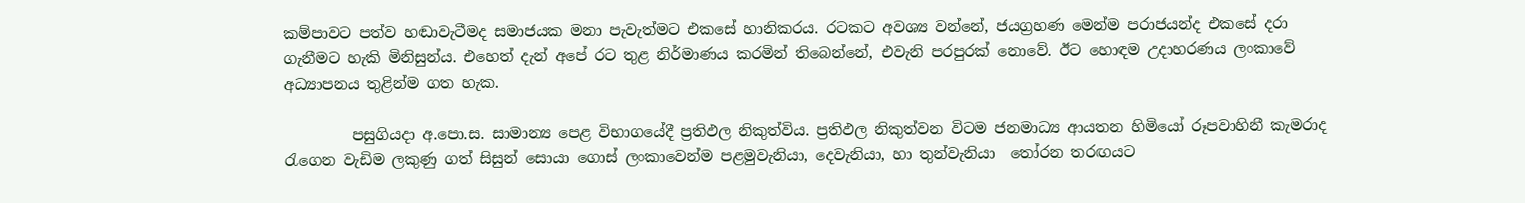කම්පාවට පත්ව හඬාවැටීමද සමාජයක මනා පැවැත්මට එකසේ හානිකරය. රටකට අවශ්‍ය වන්නේ, ජයග්‍රහණ මෙන්ම පරාජයන්ද එකසේ දරා ගැනීමට හැකි මිනිසුන්ය. එහෙත් දැන් අපේ රට තුළ නිර්මාණය කරමින් තිබෙන්නේ, එවැනි පරපුරක් නොවේ. ඊට හොඳම උදාහරණය ලංකාවේ අධ්‍යාපනය තුළින්ම ගත හැක.

         පසුගියදා අ.පො.ස. සාමාන්‍ය පෙළ විභාගයේදී ප්‍රතිඵල නිකුත්විය. ප්‍රතිඵල නිකුත්වන විටම ජනමාධ්‍ය ආයතන හිමියෝ රූපවාහිනී කැමරාද රැගෙන වැඩිම ලකුණු ගත් සිසුන් සොයා ගොස් ලංකාවෙන්ම පළමුවැනියා, දෙවැනියා, හා තුන්වැනියා  තෝරන තරඟයට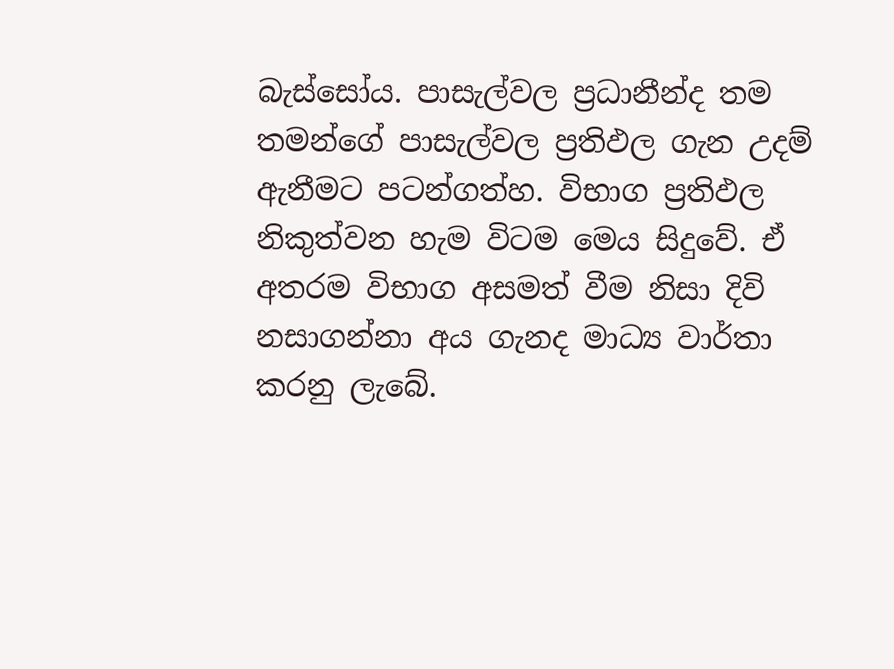බැස්සෝය. පාසැල්වල ප්‍රධානීන්ද තම තමන්ගේ පාසැල්වල ප්‍රතිඵල ගැන උදම් ඇනීමට පටන්ගත්හ. විභාග ප්‍රතිඵල නිකුත්වන හැම විටම මෙය සිදුවේ. ඒ අතරම විභාග අසමත් වීම නිසා දිවි නසාගන්නා අය ගැනද මාධ්‍ය වාර්තා කරනු ලැබේ.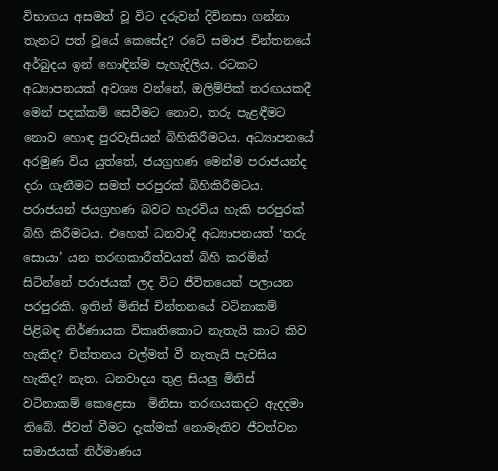විභාගය අසමත් වූ විට දරුවන් දිවිනසා ගන්නා තැනට පත් වූයේ කෙසේද? රටේ සමාජ චින්තනයේ අර්බුදය ඉන් හොඳින්ම පැහැදිලිය. රටකට අධ්‍යාපනයක් අවශ්‍ය වන්නේ, ඔලිම්පික් තරඟයකදී මෙන් පදක්කම් සෙවීමට නොව, තරු පැළඳීමට නොව හොඳ පුරවැසියන් බිහිකිරීමටය. අධ්‍යාපනයේ අරමුණ විය යුත්තේ, ජයග්‍රහණ මෙන්ම පරාජයන්ද දරා ගැනීමට සමත් පරපුරක් බිහිකිරීමටය. පරාජයන් ජයග්‍රහණ බවට හැරවිය හැකි පරපුරක් බිහි කිරීමටය. එහෙත් ධනවාදී අධ්‍යාපනයත් ‘තරු සොයා’ යන තරඟකාරීත්වයත් බිහි කරමින් සිටින්නේ පරාජයක් ලද විට ජීවිතයෙන් පලායන පරපුරකි. ඉතින් මිනිස් චින්තනයේ වටිනාකම් පිළිබඳ නිර්ණායක විකෘතිකොට නැතැයි කාට කිව හැකිද? චින්තනය වල්මත් වී නැතැයි පැවසිය හැකිද? නැත. ධනවාදය තුළ සියලු මිනිස් වටිනාකම් කෙළෙසා  මිනිසා තරඟයකදට ඇදදමා තිබේ. ජීවත් වීමට දැක්මක් නොමැතිව ජීවත්වන සමාජයක් නිර්මාණය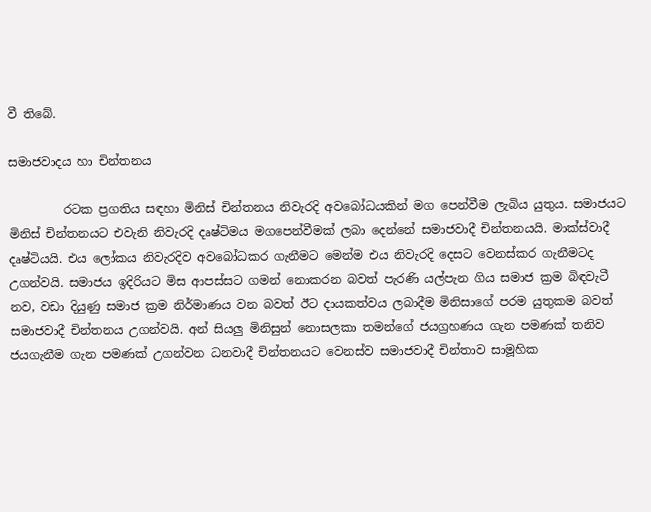වී තිබේ.

සමාජවාදය හා චින්තනය

         රටක ප්‍රගතිය සඳහා මිනිස් චින්තනය නිවැරදි අවබෝධයකින් මග පෙන්වීම ලැබිය යුතුය. සමාජයට මිනිස් චින්තනයට එවැනි නිවැරදි දෘෂ්ටිමය මගපෙන්වීමක් ලබා දෙන්නේ සමාජවාදී චින්තනයයි. මාක්ස්වාදී දෘෂ්ටියයි. එය ලෝකය නිවැරදිව අවබෝධකර ගැනීමට මෙන්ම එය නිවැරදි දෙසට වෙනස්කර ගැනීමටද උගන්වයි. සමාජය ඉදිරියට මිස ආපස්සට ගමන් නොකරන බවත් පැරණි යල්පැන ගිය සමාජ ක්‍රම බිඳවැටී නව, වඩා දියුණු සමාජ ක්‍රම නිර්මාණය වන බවත් ඊට දායකත්වය ලබාදීම මිනිසාගේ පරම යුතුකම බවත් සමාජවාදී චින්තනය උගන්වයි. අන් සියලු මිනිසුන් නොසලකා තමන්ගේ ජයග්‍රහණය ගැන පමණක් තනිව ජයගැනීම ගැන පමණක් උගන්වන ධනවාදී චින්තනයට වෙනස්ව සමාජවාදී චින්තාව සාමූහික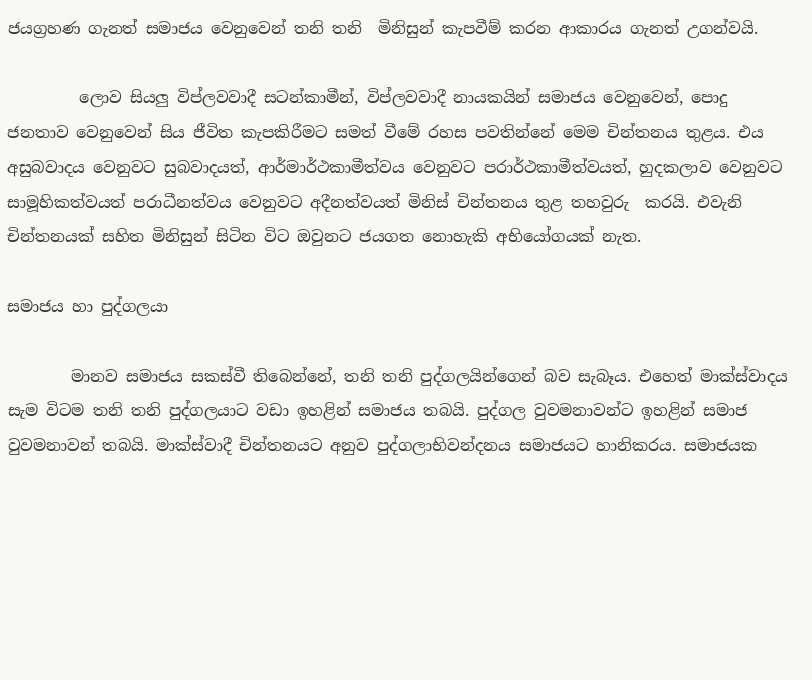ජයග්‍රහණ ගැනත් සමාජය වෙනුවෙන් තනි තනි  මිනිසුන් කැපවීම් කරන ආකාරය ගැනත් උගන්වයි.

         ලොව සියලු විප්ලවවාදී සටන්කාමීන්, විප්ලවවාදී නායකයින් සමාජය වෙනුවෙන්, පොදු ජනතාව වෙනුවෙන් සිය ජීවිත කැපකිරීමට සමත් වීමේ රහස පවතින්නේ මෙම චින්තනය තුළය. එය අසුබවාදය වෙනුවට සුබවාදයත්, ආර්මාර්ථකාමීත්වය වෙනුවට පරාර්ථකාමීත්වයත්, හුදකලාව වෙනුවට සාමූහිකත්වයත් පරාධීනත්වය වෙනුවට අදීනත්වයත් මිනිස් චින්තනය තුළ තහවුරු  කරයි. එවැනි චින්තනයක් සහිත මිනිසුන් සිටින විට ඔවුනට ජයගත නොහැකි අභියෝගයක් නැත.

සමාජය හා පුද්ගලයා

        මානව සමාජය සකස්වී තිබෙන්නේ, තනි තනි පුද්ගලයින්ගෙන් බව සැබෑය. එහෙත් මාක්ස්වාදය සැම විටම තනි තනි පුද්ගලයාට වඩා ඉහළින් සමාජය තබයි. පුද්ගල වුවමනාවන්ට ඉහළින් සමාජ වුවමනාවන් තබයි. මාක්ස්වාදී චින්තනයට අනුව පුද්ගලාභිවන්දනය සමාජයට හානිකරය. සමාජයක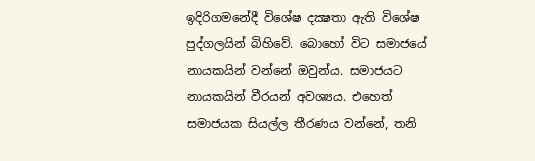ඉදිරිගමනේදී විශේෂ දක්‍ෂතා ඇති විශේෂ පුද්ගලයින් බිහිවේ. බොහෝ විට සමාජයේ නායකයින් වන්නේ ඔවුන්ය. සමාජයට නායකයින් වීරයන් අවශ්‍යය. එහෙත් සමාජයක සියල්ල තීරණය වන්නේ, තනි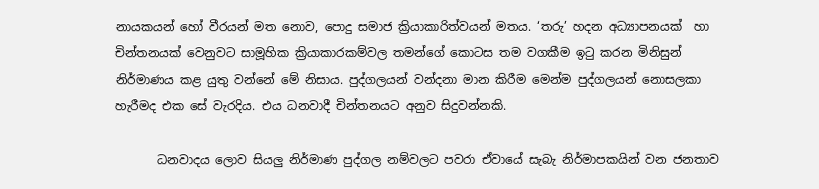නායකයන් හෝ වීරයන් මත නොව, පොදු සමාජ ක්‍රියාකාරිත්වයන් මතය. ‘තරු’ හදන අධ්‍යාපනයක්  හා චින්තනයක් වෙනුවට සාමූහික ක්‍රියාකාරකම්වල තමන්ගේ කොටස තම වගකීම ඉටු කරන මිනිසුන් නිර්මාණය කළ යුතු වන්නේ මේ නිසාය. පුද්ගලයන් වන්දනා මාන කිරීම මෙන්ම පුද්ගලයන් නොසලකා හැරීමද එක සේ වැරදිය. එය ධනවාදී චින්තනයට අනුව සිදුවන්නකි.

       ධනවාදය ලොව සියලු නිර්මාණ පුද්ගල නම්වලට පවරා ඒවායේ සැබැ නිර්මාපකයින් වන ජනතාව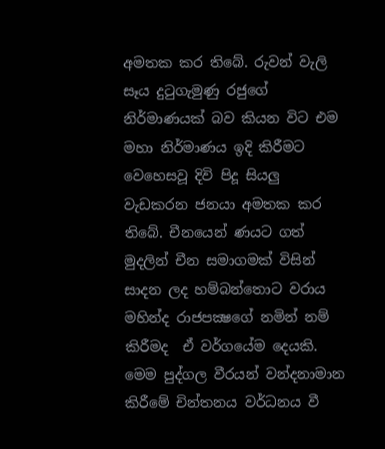අමතක කර තිබේ. රුවන් වැලි සෑය දුටුගැමුණු රජුගේ නිර්මාණයක් බව කියන විට එම මහා නිර්මාණය ඉදි කිරීමට වෙහෙසවූ දිවි පිදූ සියලු වැඩකරන ජනයා අමතක කර තිබේ. චීනයෙන් ණයට ගත් මුදලින් චීන සමාගමක් විසින් සාදන ලද හම්බන්තොට වරාය මහින්ද රාජපක්‍ෂගේ නමින් නම් කිරීමද  ඒ වර්ගයේම දෙයකි. මෙම පුද්ගල වීරයන් වන්දනාමාන කිරීමේ චින්තනය වර්ධනය වී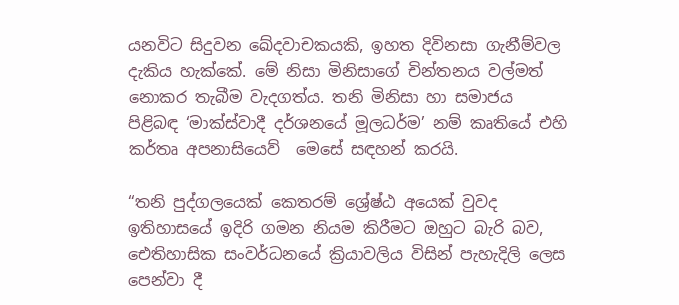යනවිට සිදුවන ඛේදවාචකයකි, ඉහත දිවිනසා ගැනීම්වල දැකිය හැක්කේ. මේ නිසා මිනිසාගේ චින්තනය වල්මත් නොකර තැබීම වැදගත්ය. තනි මිනිසා හා සමාජය පිළිබඳ ‘මාක්ස්වාදී දර්ශනයේ මූලධර්ම’ නම් කෘතියේ එහි කර්තෘ අපනාසියෙව්  මෙසේ සඳහන් කරයි.

“තනි පුද්ගලයෙක් කෙතරම් ශ්‍රේෂ්ඨ අයෙක් වුවද ඉතිහාසයේ ඉදිරි ගමන නියම කිරීමට ඔහුට බැරි බව, ඓතිහාසික සංවර්ධනයේ ක්‍රියාවලිය විසින් පැහැදිලි ලෙස පෙන්වා දී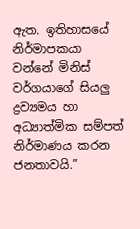ඇත. ඉතිහාසයේ නිර්මාපකයා වන්නේ මිනිස් වර්ගයාගේ සියලු ද්‍රව්‍යමය හා අධ්‍යාත්මික සම්පත් නිර්මාණය කරන ජනතාවයි.”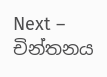Next – චින්තනය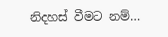නිදහස් වීමට නම්…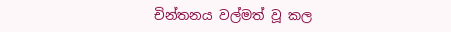චින්තනය වල්මත් වූ කල